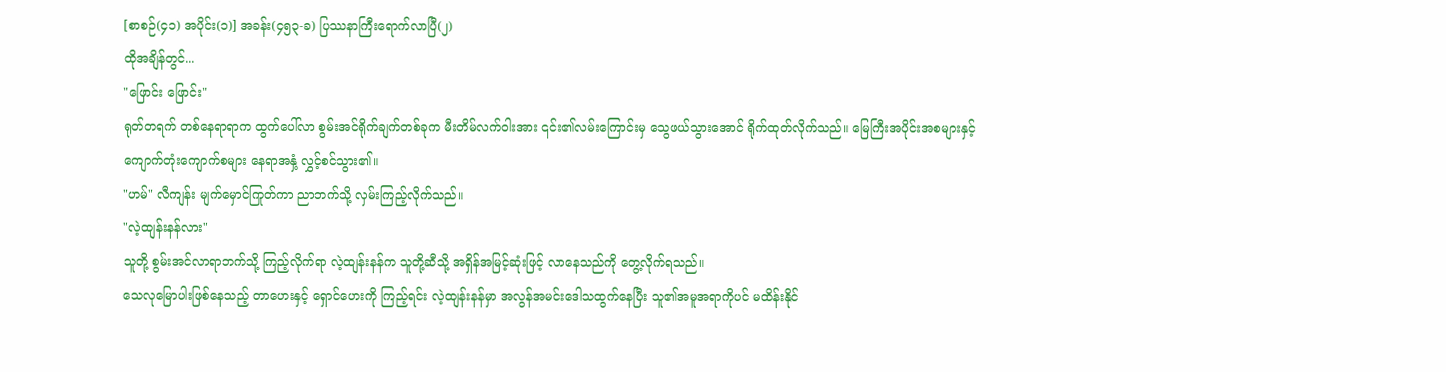[စာစဉ်(၄၁) အပိုင်း(၁)] အခန်း(၄၅၃-ခ) ပြဿနာကြီးရောက်လာပြီ(၂)
ထိုအချိန်တွင်...
"ဖြောင်း ဖြောင်း"
ရုတ်တရက် တစ်နေရာရာက ထွက်ပေါ်လာ စွမ်းအင်ရိုက်ချက်တစ်ခုက မီးတိမ်လက်ဝါးအား ၎င်း၏လမ်းကြောင်းမှ သွေဖယ်သွားအောင် ရိုက်ထုတ်လိုက်သည်။ မြေကြီးအပိုင်းအစများနှင့် ကျောက်တုံးကျောက်စများ နေရာအနှံ့ လွှင့်စင်သွား၏။
"ဟမ်" လီကျန်း မျက်မှောင်ကြုတ်ကာ ညာဘက်သို့ လှမ်းကြည့်လိုက်သည်။
"လဲ့ထျန်းနန်လား"
သူတို့ စွမ်းအင်လာရာဘက်သို့ ကြည့်လိုက်ရာ လဲ့ထျန်းနန်က သူတို့ဆီသို့ အရှိန်အမြင့်ဆုံးဖြင့် လာနေသည်ကို တွေ့လိုက်ရသည်။
သေလုမြောပါးဖြစ်နေသည့် တာဟေးနှင့် ရှောင်ဟေးကို ကြည့်ရင်း လဲ့ထျန်းနန်မှာ အလွန်အမင်းဒေါသထွက်နေပြီး သူ၏အမူအရာကိုပင် မထိန်းနိုင်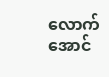လောက်အောင်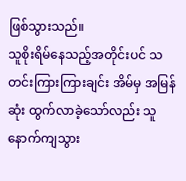ဖြစ်သွားသည်။
သူစိုးရိမ်နေသည့်အတိုင်းပင် သတင်းကြားကြားချင်း အိမ်မှ အမြန်ဆုံး ထွက်လာခဲ့သော်လည်း သူနောက်ကျသွား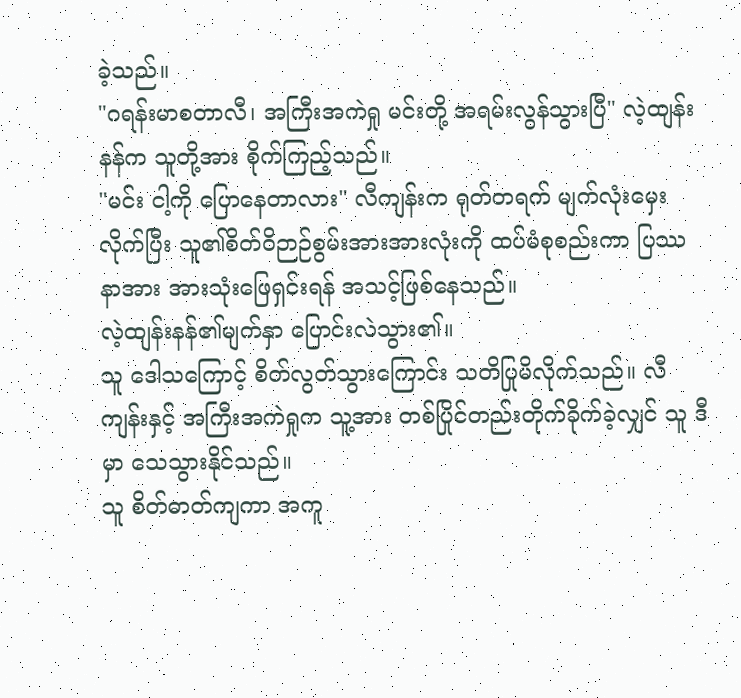ခဲ့သည်။
"ဂရန်းမာစတာလီ၊ အကြီးအကဲရှု မင်းတို့ အရမ်းလွန်သွားပြီ" လဲ့ထျန်းနန်က သူတို့အား စိုက်ကြည့်သည်။
"မင်း ငါ့ကို ပြောနေတာလား" လီကျန်းက ရုတ်တရက် မျက်လုံးမှေးလိုက်ပြီး သူ၏စိတ်ဝိဉာဉ်စွမ်းအားအားလုံးကို ထပ်မံစုစည်းကာ ပြဿနာအား အားသုံးဖြေရှင်းရန် အသင့်ဖြစ်နေသည်။
လဲ့ထျန်းနန်၏မျက်နှာ ပြောင်းလဲသွား၏။
သူ ဒေါသကြောင့် စိတ်လွတ်သွားကြောင်း သတိပြုမိလိုက်သည်။ လီကျန်းနှင့် အကြီးအကဲရှုက သူ့အား တစ်ပြိုင်တည်းတိုက်ခိုက်ခဲ့လျှင် သူ ဒီမှာ သေသွားနိုင်သည်။
သူ စိတ်ဓာတ်ကျကာ အကူ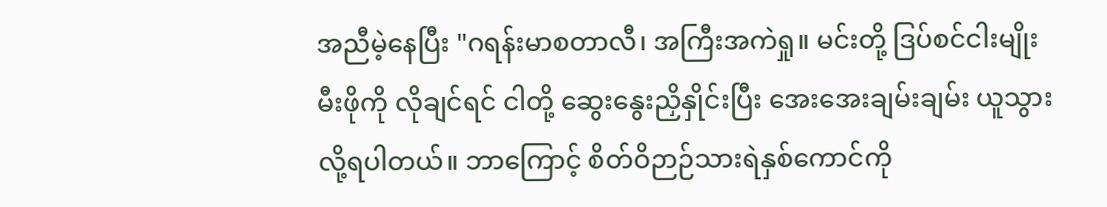အညီမဲ့နေပြီး "ဂရန်းမာစတာလီ၊ အကြီးအကဲရှု။ မင်းတို့ ဒြပ်စင်ငါးမျိုးမီးဖိုကို လိုချင်ရင် ငါတို့ ဆွေးနွေးညှိနှိုင်းပြီး အေးအေးချမ်းချမ်း ယူသွားလို့ရပါတယ်။ ဘာကြောင့် စိတ်ဝိဉာဉ်သားရဲနှစ်ကောင်ကို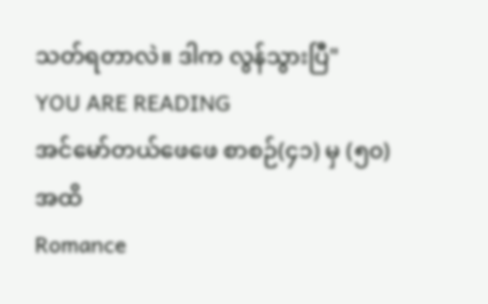သတ်ရတာလဲ။ ဒါက လွန်သွားပြီ"
YOU ARE READING
အင်မော်တယ်ဖေဖေ စာစဉ်(၄၁) မှ (၅၀) အထိ
Romance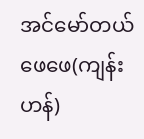အင်မော်တယ်ဖေဖေ(ကျန်းဟန်)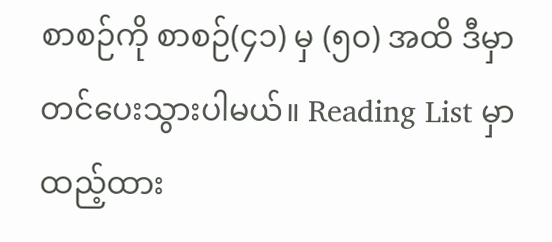စာစဉ်ကို စာစဉ်(၄၁) မှ (၅၀) အထိ ဒီမှာ တင်ပေးသွားပါမယ်။ Reading List မှာ ထည့်ထား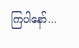ကြပါနော်...